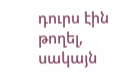դուրս էին թողել, սակայն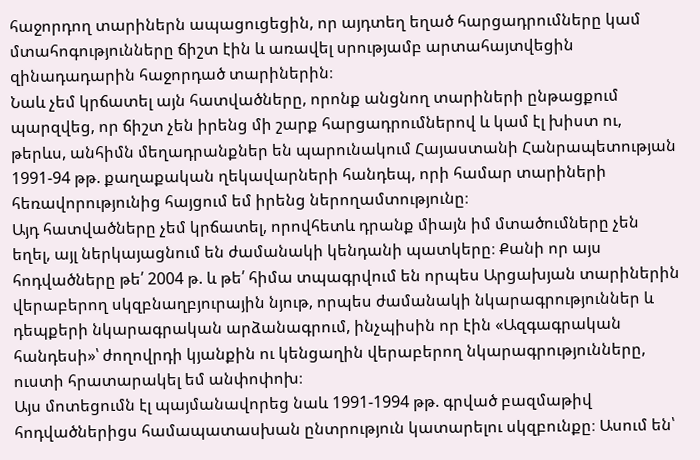հաջորդող տարիներն ապացուցեցին, որ այդտեղ եղած հարցադրումները կամ մտահոգությունները ճիշտ էին և առավել սրությամբ արտահայտվեցին զինադադարին հաջորդած տարիներին։
Նաև չեմ կրճատել այն հատվածները, որոնք անցնող տարիների ընթացքում պարզվեց, որ ճիշտ չեն իրենց մի շարք հարցադրումներով և կամ էլ խիստ ու, թերևս, անհիմն մեղադրանքներ են պարունակում Հայաստանի Հանրապետության 1991-94 թթ. քաղաքական ղեկավարների հանդեպ, որի համար տարիների հեռավորությունից հայցում եմ իրենց ներողամտությունը։
Այդ հատվածները չեմ կրճատել, որովհետև դրանք միայն իմ մտածումները չեն եղել, այլ ներկայացնում են ժամանակի կենդանի պատկերը։ Քանի որ այս հոդվածները թե՛ 2004 թ. և թե՛ հիմա տպագրվում են որպես Արցախյան տարիներին վերաբերող սկզբնաղբյուրային նյութ, որպես ժամանակի նկարագրություններ և դեպքերի նկարագրական արձանագրում, ինչպիսին որ էին «Ազգագրական հանդեսի»՝ ժողովրդի կյանքին ու կենցաղին վերաբերող նկարագրությունները, ուստի հրատարակել եմ անփոփոխ։
Այս մոտեցումն էլ պայմանավորեց նաև 1991-1994 թթ. գրված բազմաթիվ հոդվածներիցս համապատասխան ընտրություն կատարելու սկզբունքը։ Ասում են՝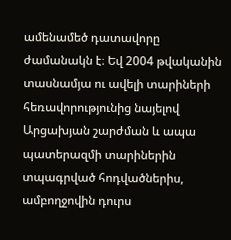ամենամեծ դատավորը ժամանակն է։ Եվ 2004 թվականին տասնամյա ու ավելի տարիների հեռավորությունից նայելով Արցախյան շարժման և ապա պատերազմի տարիներին տպագրված հոդվածներիս, ամբողջովին դուրս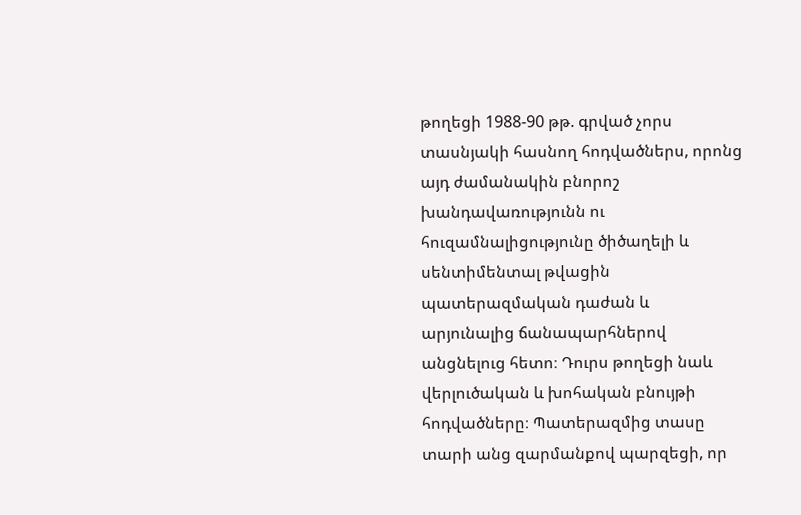թողեցի 1988-90 թթ. գրված չորս տասնյակի հասնող հոդվածներս, որոնց այդ ժամանակին բնորոշ խանդավառությունն ու հուզամնալիցությունը ծիծաղելի և սենտիմենտալ թվացին պատերազմական դաժան և արյունալից ճանապարհներով անցնելուց հետո։ Դուրս թողեցի նաև վերլուծական և խոհական բնույթի հոդվածները։ Պատերազմից տասը տարի անց զարմանքով պարզեցի, որ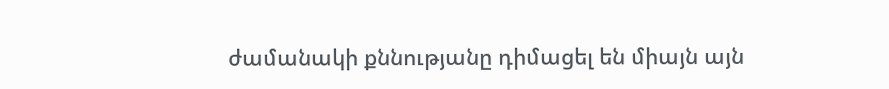ժամանակի քննությանը դիմացել են միայն այն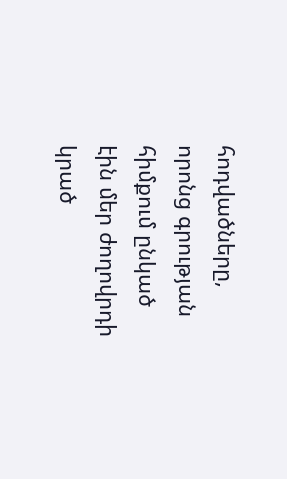հոդվածները, որոնց գրության հիմքում ընկած էին մեր ժողովրդի կրած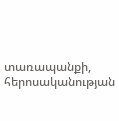տառապանքի, հերոսականության